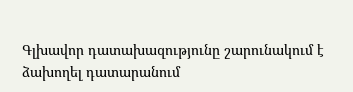Գլխավոր դատախազությունը շարունակում է ձախողել դատարանում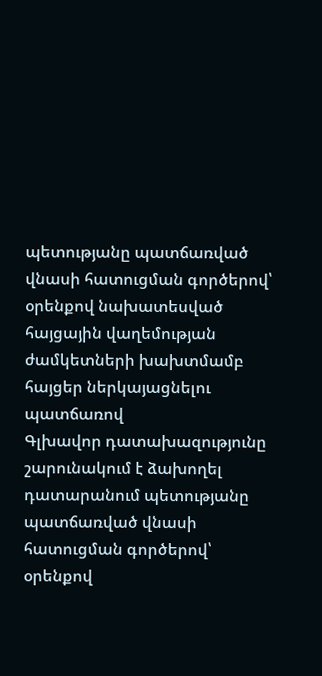պետությանը պատճառված վնասի հատուցման գործերով՝ օրենքով նախատեսված հայցային վաղեմության ժամկետների խախտմամբ հայցեր ներկայացնելու պատճառով
Գլխավոր դատախազությունը շարունակում է ձախողել դատարանում պետությանը պատճառված վնասի հատուցման գործերով՝ օրենքով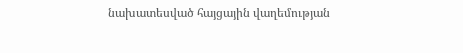նախատեսված հայցային վաղեմության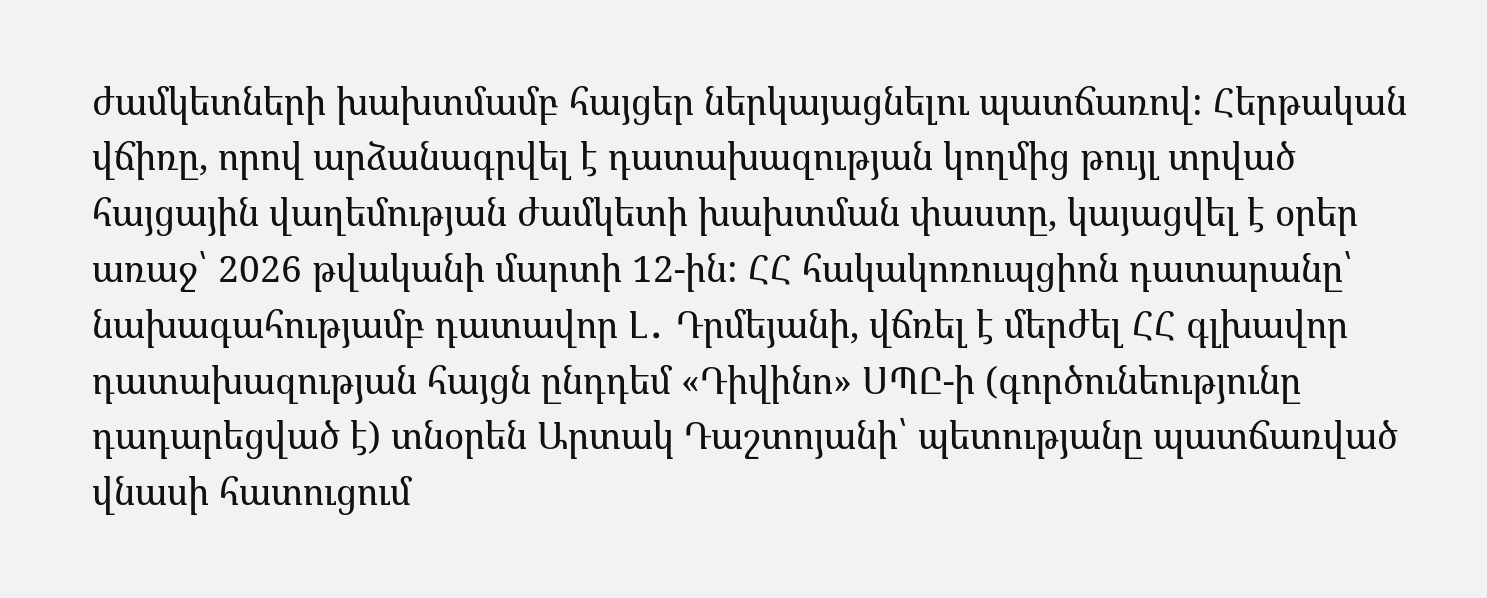ժամկետների խախտմամբ հայցեր ներկայացնելու պատճառով: Հերթական վճիռը, որով արձանագրվել է դատախազության կողմից թույլ տրված հայցային վաղեմության ժամկետի խախտման փաստը, կայացվել է օրեր առաջ՝ 2026 թվականի մարտի 12-ին: ՀՀ հակակոռուպցիոն դատարանը՝ նախագահությամբ դատավոր Լ․ Դրմեյանի, վճռել է մերժել ՀՀ գլխավոր դատախազության հայցն ընդդեմ «Դիվինո» ՍՊԸ-ի (գործունեությունը դադարեցված է) տնօրեն Արտակ Դաշտոյանի՝ պետությանը պատճառված վնասի հատուցում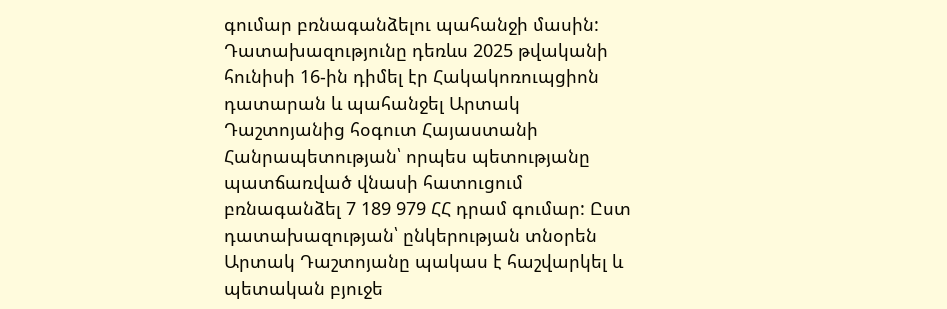գումար բռնագանձելու պահանջի մասին:
Դատախազությունը դեռևս 2025 թվականի հունիսի 16-ին դիմել էր Հակակոռուպցիոն դատարան և պահանջել Արտակ Դաշտոյանից հօգուտ Հայաստանի Հանրապետության՝ որպես պետությանը պատճառված վնասի հատուցում բռնագանձել 7 189 979 ՀՀ դրամ գումար: Ըստ դատախազության՝ ընկերության տնօրեն Արտակ Դաշտոյանը պակաս է հաշվարկել և պետական բյուջե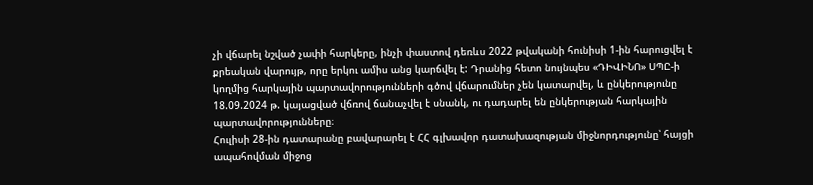չի վճարել նշված չափի հարկերը, ինչի փաստով դեռևս 2022 թվականի հունիսի 1-ին հարուցվել է քրեական վարույթ, որը երկու ամիս անց կարճվել է: Դրանից հետո նույնպես «ԴԻՎԻՆՈ» ՍՊԸ-ի կողմից հարկային պարտավորությունների գծով վճարումներ չեն կատարվել, և ընկերությունը 18.09.2024 թ. կայացված վճռով ճանաչվել է սնանկ, ու դադարել են ընկերության հարկային պարտավորությունները։
Հուլիսի 28-ին դատարանը բավարարել է ՀՀ գլխավոր դատախազության միջնորդությունը՝ հայցի ապահովման միջոց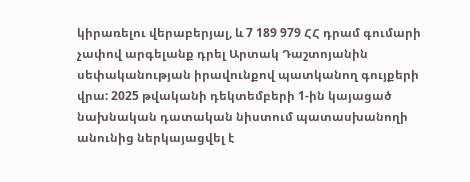կիրառելու վերաբերյալ, և 7 189 979 ՀՀ դրամ գումարի չափով արգելանք դրել Արտակ Դաշտոյանին սեփականության իրավունքով պատկանող գույքերի վրա: 2025 թվականի դեկտեմբերի 1-ին կայացած նախնական դատական նիստում պատասխանողի անունից ներկայացվել է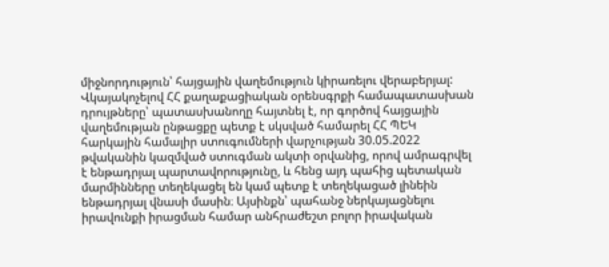միջնորդություն՝ հայցային վաղեմություն կիրառելու վերաբերյալ: Վկայակոչելով ՀՀ քաղաքացիական օրենսգրքի համապատասխան դրույթները՝ պատասխանողը հայտնել է, որ գործով հայցային վաղեմության ընթացքը պետք է սկսված համարել ՀՀ ՊԵԿ հարկային համալիր ստուգումների վարչության 30.05.2022 թվականին կազմված ստուգման ակտի օրվանից, որով ամրագրվել է ենթադրյալ պարտավորությունը, և հենց այդ պահից պետական մարմինները տեղեկացել են կամ պետք է տեղեկացած լինեին ենթադրյալ վնասի մասին։ Այսինքն՝ պահանջ ներկայացնելու իրավունքի իրացման համար անհրաժեշտ բոլոր իրավական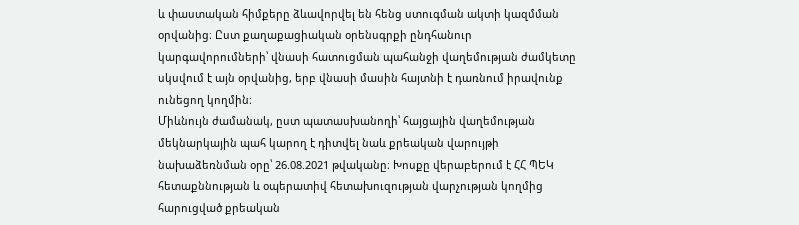և փաստական հիմքերը ձևավորվել են հենց ստուգման ակտի կազմման օրվանից։ Ըստ քաղաքացիական օրենսգրքի ընդհանուր կարգավորումների՝ վնասի հատուցման պահանջի վաղեմության ժամկետը սկսվում է այն օրվանից, երբ վնասի մասին հայտնի է դառնում իրավունք ունեցող կողմին։
Միևնույն ժամանակ, ըստ պատասխանողի՝ հայցային վաղեմության մեկնարկային պահ կարող է դիտվել նաև քրեական վարույթի նախաձեռնման օրը՝ 26.08.2021 թվականը։ Խոսքը վերաբերում է ՀՀ ՊԵԿ հետաքննության և օպերատիվ հետախուզության վարչության կողմից հարուցված քրեական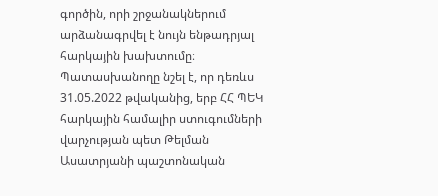գործին, որի շրջանակներում արձանագրվել է նույն ենթադրյալ հարկային խախտումը։ Պատասխանողը նշել է, որ դեռևս 31.05.2022 թվականից, երբ ՀՀ ՊԵԿ հարկային համալիր ստուգումների վարչության պետ Թելման Ասատրյանի պաշտոնական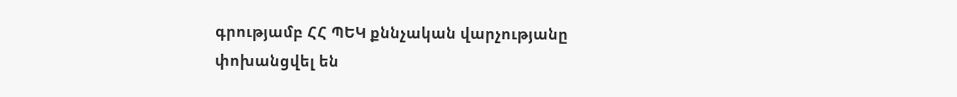գրությամբ ՀՀ ՊԵԿ քննչական վարչությանը փոխանցվել են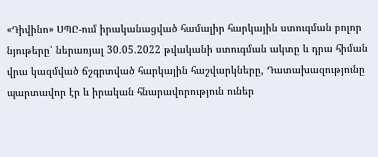«Դիվինո» ՍՊԸ-ում իրականացված համալիր հարկային ստուգման բոլոր նյութերը՝ ներառյալ 30.05.2022 թվականի ստուգման ակտը և դրա հիման վրա կազմված ճշգրտված հարկային հաշվարկները, Դատախազությունը պարտավոր էր և իրական հնարավորություն ուներ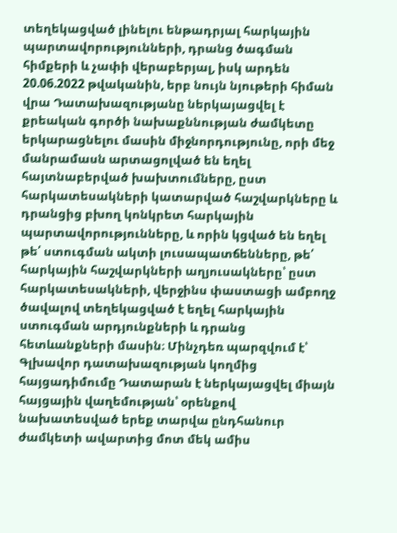տեղեկացված լինելու ենթադրյալ հարկային պարտավորությունների, դրանց ծագման հիմքերի և չափի վերաբերյալ, իսկ արդեն 20.06.2022 թվականին, երբ նույն նյութերի հիման վրա Դատախազությանը ներկայացվել է քրեական գործի նախաքննության ժամկետը երկարացնելու մասին միջնորդությունը, որի մեջ մանրամասն արտացոլված են եղել հայտնաբերված խախտումները, ըստ հարկատեսակների կատարված հաշվարկները և դրանցից բխող կոնկրետ հարկային պարտավորությունները, և որին կցված են եղել թե՛ ստուգման ակտի լուսապատճենները, թե՛ հարկային հաշվարկների աղյուսակները՝ ըստ հարկատեսակների, վերջինս փաստացի ամբողջ ծավալով տեղեկացված է եղել հարկային ստուգման արդյունքների և դրանց հետևանքների մասին։ Մինչդեռ պարզվում է՝ Գլխավոր դատախազության կողմից հայցադիմումը Դատարան է ներկայացվել միայն հայցային վաղեմության՝ օրենքով նախատեսված երեք տարվա ընդհանուր ժամկետի ավարտից մոտ մեկ ամիս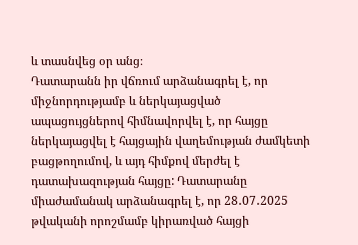և տասնվեց օր անց։
Դատարանն իր վճռում արձանագրել է, որ միջնորդությամբ և ներկայացված ապացույցներով հիմնավորվել է, որ հայցը ներկայացվել է հայցային վաղեմության ժամկետի բացթողումով, և այդ հիմքով մերժել է դատախազության հայցը: Դատարանը միաժամանակ արձանագրել է, որ 28․07․2025 թվականի որոշմամբ կիրառված հայցի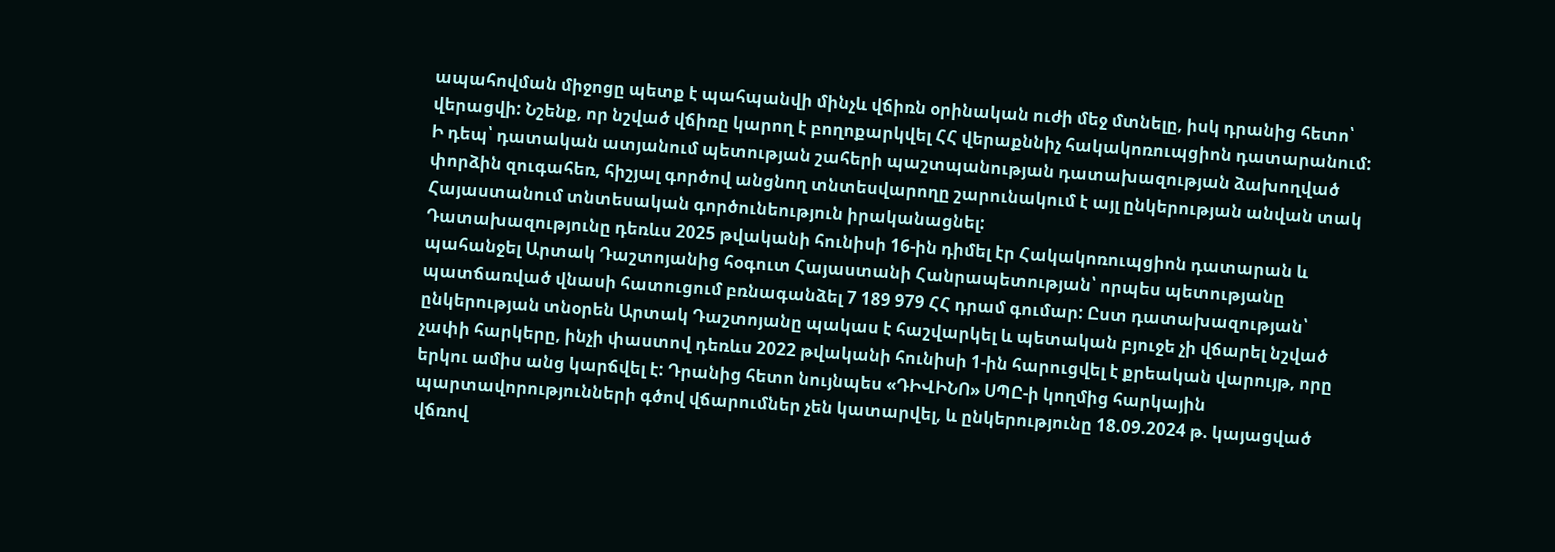ապահովման միջոցը պետք է պահպանվի մինչև վճիռն օրինական ուժի մեջ մտնելը, իսկ դրանից հետո՝ վերացվի: Նշենք, որ նշված վճիռը կարող է բողոքարկվել ՀՀ վերաքննիչ հակակոռուպցիոն դատարանում: Ի դեպ՝ դատական ատյանում պետության շահերի պաշտպանության դատախազության ձախողված փորձին զուգահեռ, հիշյալ գործով անցնող տնտեսվարողը շարունակում է այլ ընկերության անվան տակ Հայաստանում տնտեսական գործունեություն իրականացնել:
Դատախազությունը դեռևս 2025 թվականի հունիսի 16-ին դիմել էր Հակակոռուպցիոն դատարան և պահանջել Արտակ Դաշտոյանից հօգուտ Հայաստանի Հանրապետության՝ որպես պետությանը պատճառված վնասի հատուցում բռնագանձել 7 189 979 ՀՀ դրամ գումար: Ըստ դատախազության՝ ընկերության տնօրեն Արտակ Դաշտոյանը պակաս է հաշվարկել և պետական բյուջե չի վճարել նշված չափի հարկերը, ինչի փաստով դեռևս 2022 թվականի հունիսի 1-ին հարուցվել է քրեական վարույթ, որը երկու ամիս անց կարճվել է: Դրանից հետո նույնպես «ԴԻՎԻՆՈ» ՍՊԸ-ի կողմից հարկային պարտավորությունների գծով վճարումներ չեն կատարվել, և ընկերությունը 18.09.2024 թ. կայացված վճռով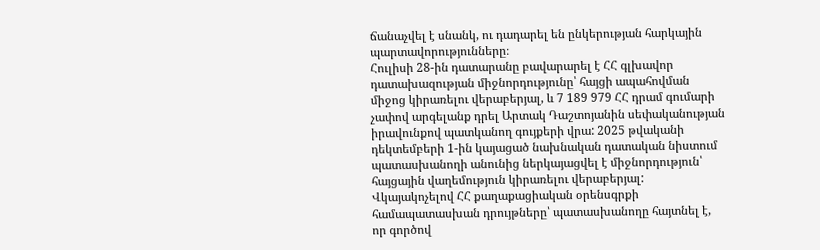ճանաչվել է սնանկ, ու դադարել են ընկերության հարկային պարտավորությունները։
Հուլիսի 28-ին դատարանը բավարարել է ՀՀ գլխավոր դատախազության միջնորդությունը՝ հայցի ապահովման միջոց կիրառելու վերաբերյալ, և 7 189 979 ՀՀ դրամ գումարի չափով արգելանք դրել Արտակ Դաշտոյանին սեփականության իրավունքով պատկանող գույքերի վրա: 2025 թվականի դեկտեմբերի 1-ին կայացած նախնական դատական նիստում պատասխանողի անունից ներկայացվել է միջնորդություն՝ հայցային վաղեմություն կիրառելու վերաբերյալ: Վկայակոչելով ՀՀ քաղաքացիական օրենսգրքի համապատասխան դրույթները՝ պատասխանողը հայտնել է, որ գործով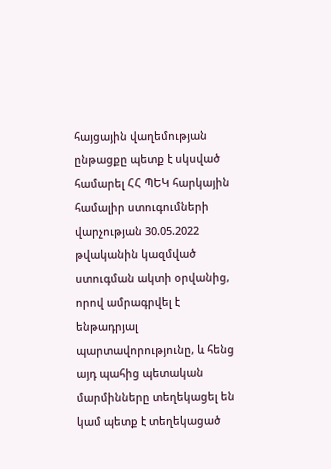հայցային վաղեմության ընթացքը պետք է սկսված համարել ՀՀ ՊԵԿ հարկային համալիր ստուգումների վարչության 30.05.2022 թվականին կազմված ստուգման ակտի օրվանից, որով ամրագրվել է ենթադրյալ պարտավորությունը, և հենց այդ պահից պետական մարմինները տեղեկացել են կամ պետք է տեղեկացած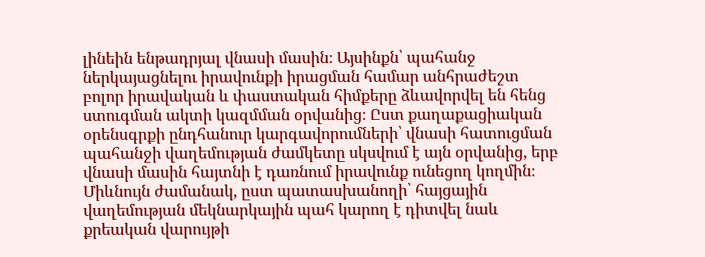լինեին ենթադրյալ վնասի մասին։ Այսինքն՝ պահանջ ներկայացնելու իրավունքի իրացման համար անհրաժեշտ բոլոր իրավական և փաստական հիմքերը ձևավորվել են հենց ստուգման ակտի կազմման օրվանից։ Ըստ քաղաքացիական օրենսգրքի ընդհանուր կարգավորումների՝ վնասի հատուցման պահանջի վաղեմության ժամկետը սկսվում է այն օրվանից, երբ վնասի մասին հայտնի է դառնում իրավունք ունեցող կողմին։
Միևնույն ժամանակ, ըստ պատասխանողի՝ հայցային վաղեմության մեկնարկային պահ կարող է դիտվել նաև քրեական վարույթի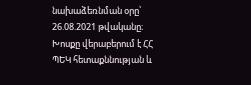նախաձեռնման օրը՝ 26.08.2021 թվականը։ Խոսքը վերաբերում է ՀՀ ՊԵԿ հետաքննության և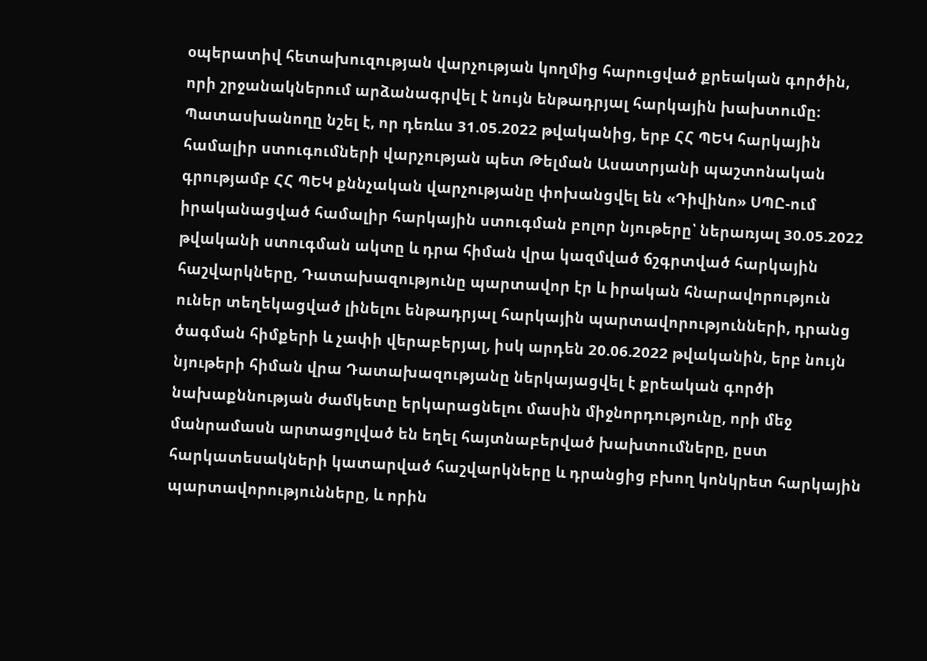օպերատիվ հետախուզության վարչության կողմից հարուցված քրեական գործին, որի շրջանակներում արձանագրվել է նույն ենթադրյալ հարկային խախտումը։ Պատասխանողը նշել է, որ դեռևս 31.05.2022 թվականից, երբ ՀՀ ՊԵԿ հարկային համալիր ստուգումների վարչության պետ Թելման Ասատրյանի պաշտոնական գրությամբ ՀՀ ՊԵԿ քննչական վարչությանը փոխանցվել են «Դիվինո» ՍՊԸ-ում իրականացված համալիր հարկային ստուգման բոլոր նյութերը՝ ներառյալ 30.05.2022 թվականի ստուգման ակտը և դրա հիման վրա կազմված ճշգրտված հարկային հաշվարկները, Դատախազությունը պարտավոր էր և իրական հնարավորություն ուներ տեղեկացված լինելու ենթադրյալ հարկային պարտավորությունների, դրանց ծագման հիմքերի և չափի վերաբերյալ, իսկ արդեն 20.06.2022 թվականին, երբ նույն նյութերի հիման վրա Դատախազությանը ներկայացվել է քրեական գործի նախաքննության ժամկետը երկարացնելու մասին միջնորդությունը, որի մեջ մանրամասն արտացոլված են եղել հայտնաբերված խախտումները, ըստ հարկատեսակների կատարված հաշվարկները և դրանցից բխող կոնկրետ հարկային պարտավորությունները, և որին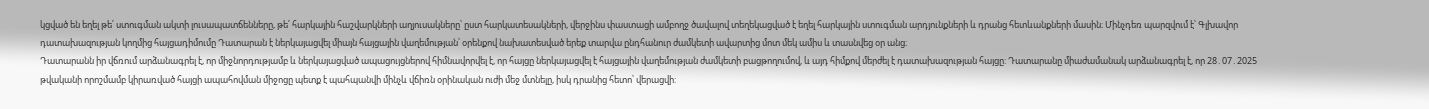կցված են եղել թե՛ ստուգման ակտի լուսապատճենները, թե՛ հարկային հաշվարկների աղյուսակները՝ ըստ հարկատեսակների, վերջինս փաստացի ամբողջ ծավալով տեղեկացված է եղել հարկային ստուգման արդյունքների և դրանց հետևանքների մասին։ Մինչդեռ պարզվում է՝ Գլխավոր դատախազության կողմից հայցադիմումը Դատարան է ներկայացվել միայն հայցային վաղեմության՝ օրենքով նախատեսված երեք տարվա ընդհանուր ժամկետի ավարտից մոտ մեկ ամիս և տասնվեց օր անց։
Դատարանն իր վճռում արձանագրել է, որ միջնորդությամբ և ներկայացված ապացույցներով հիմնավորվել է, որ հայցը ներկայացվել է հայցային վաղեմության ժամկետի բացթողումով, և այդ հիմքով մերժել է դատախազության հայցը: Դատարանը միաժամանակ արձանագրել է, որ 28․07․2025 թվականի որոշմամբ կիրառված հայցի ապահովման միջոցը պետք է պահպանվի մինչև վճիռն օրինական ուժի մեջ մտնելը, իսկ դրանից հետո՝ վերացվի: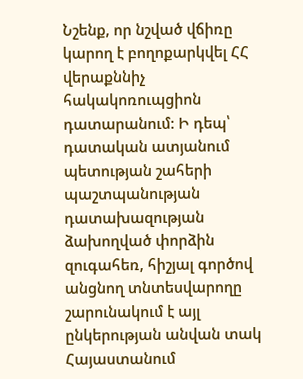Նշենք, որ նշված վճիռը կարող է բողոքարկվել ՀՀ վերաքննիչ հակակոռուպցիոն դատարանում: Ի դեպ՝ դատական ատյանում պետության շահերի պաշտպանության դատախազության ձախողված փորձին զուգահեռ, հիշյալ գործով անցնող տնտեսվարողը շարունակում է այլ ընկերության անվան տակ Հայաստանում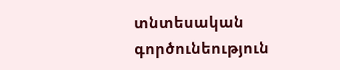տնտեսական գործունեություն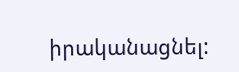իրականացնել: